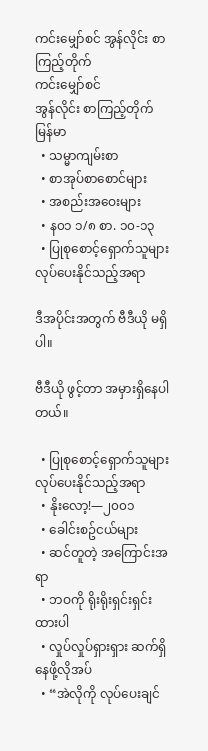ကင်းမျှော်စင် အွန်လိုင်း စာကြည့်တိုက်
ကင်းမျှော်စင်
အွန်လိုင်း စာကြည့်တိုက်
မြန်မာ
  • သမ္မာကျမ်းစာ
  • စာအုပ်စာစောင်များ
  • အစည်းအဝေးများ
  • န၀၁ ၁/၈ စာ. ၁၀-၁၃
  • ပြုစုစောင့်ရှောက်သူများ လုပ်ပေးနိုင်သည့်အရာ

ဒီအပိုင်းအတွက် ဗီဒီယို မရှိပါ။

ဗီဒီယို ဖွင့်တာ အမှားရှိနေပါတယ်။

  • ပြုစုစောင့်ရှောက်သူများ လုပ်ပေးနိုင်သည့်အရာ
  • နိုးလော့!—၂၀၀၁
  • ခေါင်းစဥ်ငယ်များ
  • ဆင်တူတဲ့ အကြောင်းအရာ
  • ဘဝကို ရိုးရိုးရှင်းရှင်းထားပါ
  • လှုပ်လှုပ်ရှားရှား ဆက်ရှိနေဖို့လိုအပ်
  • “အဲလိုကို လုပ်ပေးချင်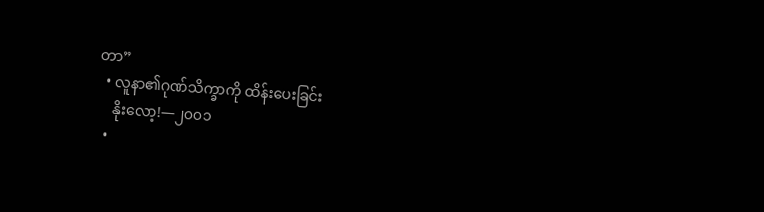တာ”
  • လူနာ၏ဂုဏ်သိက္ခာကို ထိန်းပေးခြင်း
    နိုးလော့!—၂၀၀၁
  •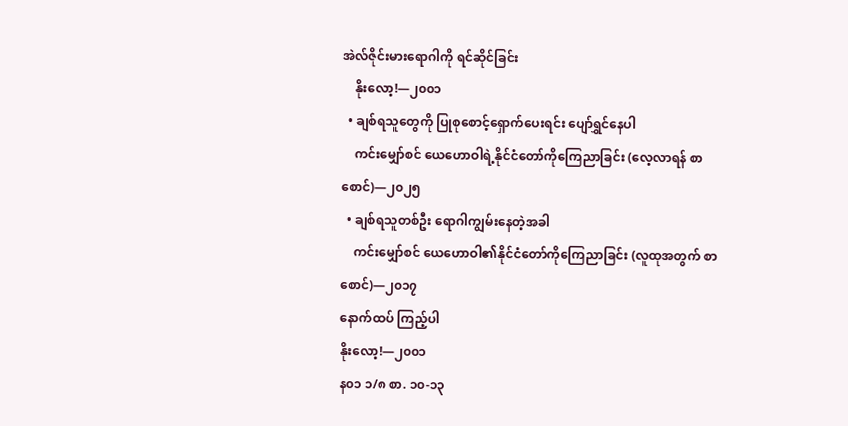အဲလ်ဇိုင်းမားရောဂါကို ရင်ဆိုင်ခြင်း
    နိုးလော့!—၂၀၀၁
  • ချစ်ရသူတွေကို ပြုစုစောင့်ရှောက်ပေးရင်း ပျော်ရွှင်နေပါ
    ကင်းမျှော်စင် ယေဟောဝါရဲ့နိုင်ငံတော်ကိုကြေညာခြင်း (လေ့လာရန် စာစောင်)—၂၀၂၅
  • ချစ်ရသူတစ်ဦး ရောဂါကျွမ်းနေတဲ့အခါ
    ကင်းမျှော်စင် ယေဟောဝါ၏နိုင်ငံတော်ကိုကြေညာခြင်း (လူထုအတွက် စာစောင်)—၂၀၁၇
နောက်ထပ် ကြည့်ပါ
နိုးလော့!—၂၀၀၁
န၀၁ ၁/၈ စာ. ၁၀-၁၃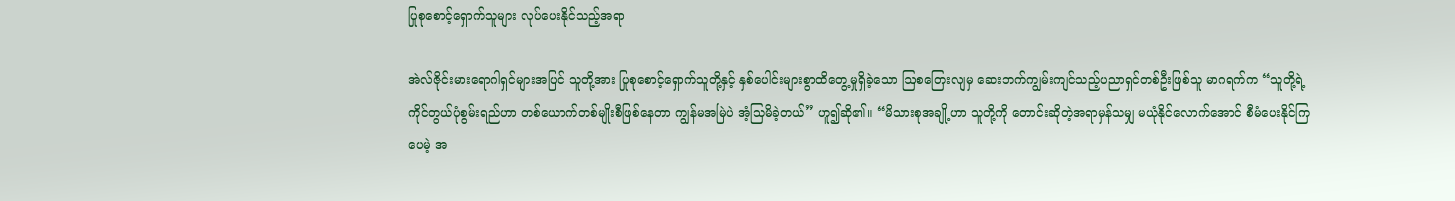ပြုစုစောင့်ရှောက်သူများ လုပ်ပေးနိုင်သည့်အရာ

အဲလ်ဇိုင်းမားရောဂါရှင်များအပြင် သူတို့အား ပြုစုစောင့်ရှောက်သူတို့နှင့် နှစ်ပေါင်းများစွာထိတွေ့မှုရှိခဲ့သော ဩစတြေးလျမှ ဆေးဘက်ကျွမ်းကျင်သည့်ပညာရှင်တစ်ဦးဖြစ်သူ မာဂရက်က “သူတို့ရဲ့ ကိုင်တွယ်ပုံစွမ်းရည်ဟာ တစ်ယောက်တစ်မျိုးစီဖြစ်နေတာ ကျွန်မအမြဲပဲ အံ့သြမိခဲ့တယ်” ဟူ၍ဆို၏။ “မိသားစုအချို့ဟာ သူတို့ကို တောင်းဆိုတဲ့အရာမှန်သမျှ မယုံနိုင်လောက်အောင် စီမံပေးနိုင်ကြပေမဲ့ အ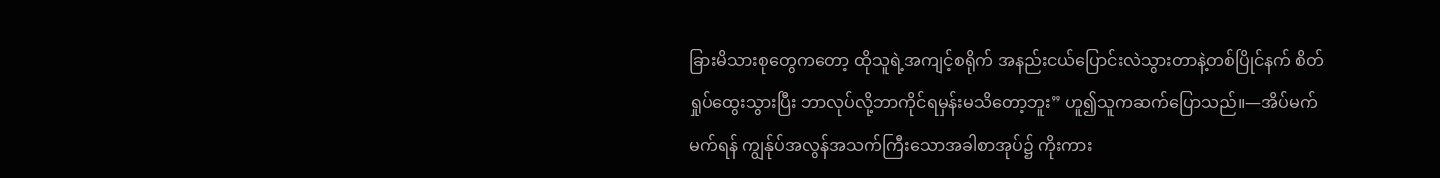ခြားမိသားစုတွေကတော့ ထိုသူရဲ့အကျင့်စရိုက် အနည်းငယ်ပြောင်းလဲသွားတာနဲ့တစ်ပြိုင်နက် စိတ်ရှုပ်ထွေးသွားပြီး ဘာလုပ်လို့ဘာကိုင်ရမှန်းမသိတော့ဘူး” ဟူ၍သူကဆက်ပြောသည်။—အိပ်မက်မက်ရန် ကျွန်ုပ်အလွန်အသက်ကြီးသောအခါစာအုပ်၌ ကိုးကား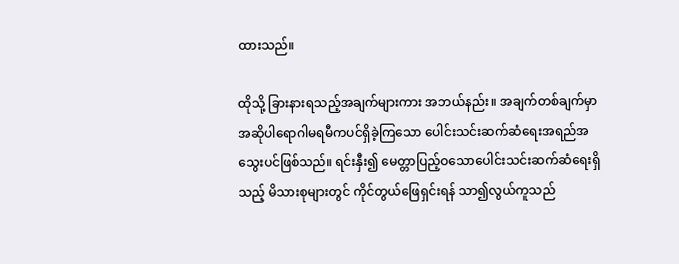ထားသည်။

ထိုသို့ ခြားနားရသည့်အချက်များကား အဘယ်နည်း။ အချက်တစ်ချက်မှာ အဆိုပါရောဂါမရမီကပင်ရှိခဲ့ကြသော ပေါင်းသင်းဆက်ဆံရေးအရည်အသွေးပင်ဖြစ်သည်။ ရင်းနှီး၍ မေတ္တာပြည့်ဝသောပေါင်းသင်းဆက်ဆံရေးရှိသည့် မိသားစုများတွင် ကိုင်တွယ်ဖြေရှင်းရန် သာ၍လွယ်ကူသည်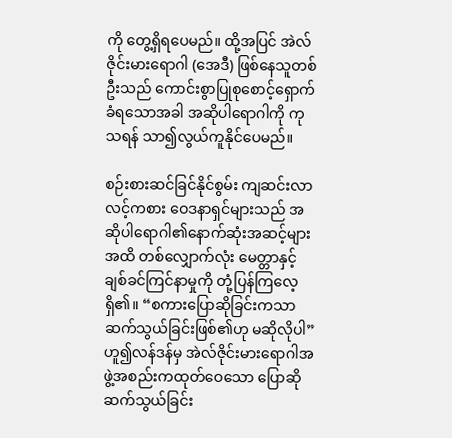ကို တွေ့ရှိရပေမည်။ ထို့အပြင် အဲလ်ဇိုင်းမားရောဂါ (အေဒီ) ဖြစ်နေသူတစ်ဦးသည် ကောင်းစွာပြုစုစောင့်ရှောက်ခံရသောအခါ အဆိုပါရောဂါကို ကုသရန် သာ၍လွယ်ကူနိုင်ပေမည်။

စဉ်းစားဆင်ခြင်နိုင်စွမ်း ကျဆင်းလာလင့်ကစား ဝေဒနာရှင်များသည် အဆိုပါရောဂါ၏နောက်ဆုံးအဆင့်များအထိ တစ်လျှောက်လုံး မေတ္တာနှင့် ချစ်ခင်ကြင်နာမှုကို တုံ့ပြန်ကြလေ့ရှိ၏။ “စကားပြောဆိုခြင်းကသာ ဆက်သွယ်ခြင်းဖြစ်၏ဟု မဆိုလိုပါ” ဟူ၍လန်ဒန်မှ အဲလ်ဇိုင်းမားရောဂါအဖွဲ့အစည်းကထုတ်ဝေသော ပြောဆိုဆက်သွယ်ခြင်း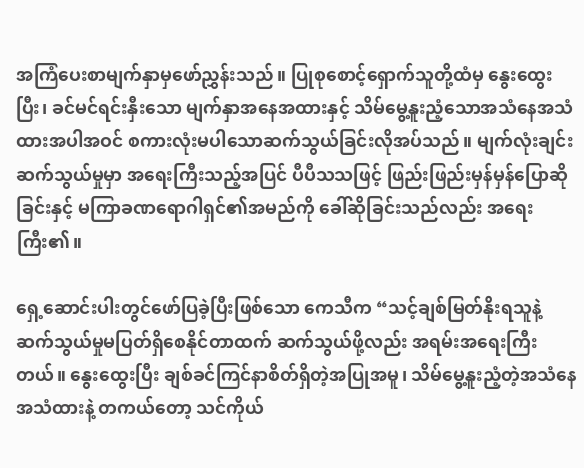အကြံပေးစာမျက်နှာမှဖော်ညွှန်းသည်။ ပြုစုစောင့်ရှောက်သူတို့ထံမှ နွေးထွေးပြီး၊ ခင်မင်ရင်းနှီးသော မျက်နှာအနေအထားနှင့် သိမ်မွေ့နူးညံ့သောအသံနေအသံထားအပါအဝင် စကားလုံးမပါသောဆက်သွယ်ခြင်းလိုအပ်သည်။ မျက်လုံးချင်းဆက်သွယ်မှုမှာ အရေးကြီးသည့်အပြင် ပီပီသသဖြင့် ဖြည်းဖြည်းမှန်မှန်ပြောဆိုခြင်းနှင့် မကြာခဏရောဂါရှင်၏အမည်ကို ခေါ်ဆိုခြင်းသည်လည်း အရေးကြီး၏။

ရှေ့ဆောင်းပါးတွင်ဖော်ပြခဲ့ပြီးဖြစ်သော ကေသီက “သင့်ချစ်မြတ်နိုးရသူနဲ့ ဆက်သွယ်မှုမပြတ်ရှိစေနိုင်တာထက် ဆက်သွယ်ဖို့လည်း အရမ်းအရေးကြီးတယ်။ နွေးထွေးပြီး ချစ်ခင်ကြင်နာစိတ်ရှိတဲ့အပြုအမူ၊ သိမ်မွေ့နူးညံ့တဲ့အသံနေအသံထားနဲ့ တကယ်တော့ သင်ကိုယ်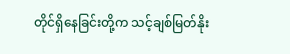တိုင်ရှိနေခြင်းတို့က သင့်ချစ်မြတ်နိုး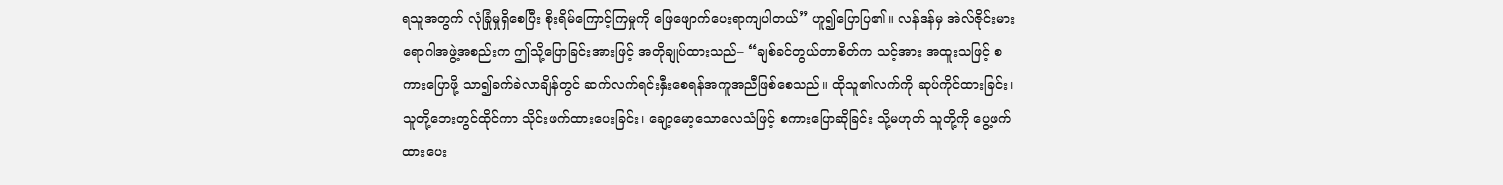ရသူအတွက် လုံခြုံမှုရှိစေပြီး စိုးရိမ်ကြောင့်ကြမှုကို ဖြေဖျောက်ပေးရာကျပါတယ်” ဟူ၍ပြောပြ၏။ လန်ဒန်မှ အဲလ်ဇိုင်းမားရောဂါအဖွဲ့အစည်းက ဤသို့ပြောခြင်းအားဖြင့် အတိုချုပ်ထားသည်– “ချစ်ခင်တွယ်တာစိတ်က သင့်အား အထူးသဖြင့် စကားပြောဖို့ သာ၍ခက်ခဲလာချိန်တွင် ဆက်လက်ရင်းနှီးစေရန်အကူအညီဖြစ်စေသည်။ ထိုသူ၏လက်ကို ဆုပ်ကိုင်ထားခြင်း၊ သူတို့ဘေးတွင်ထိုင်ကာ သိုင်းဖက်ထားပေးခြင်း၊ ချော့မော့သောလေသံဖြင့် စကားပြောဆိုခြင်း သို့မဟုတ် သူတို့ကို ပွေ့ဖက်ထားပေး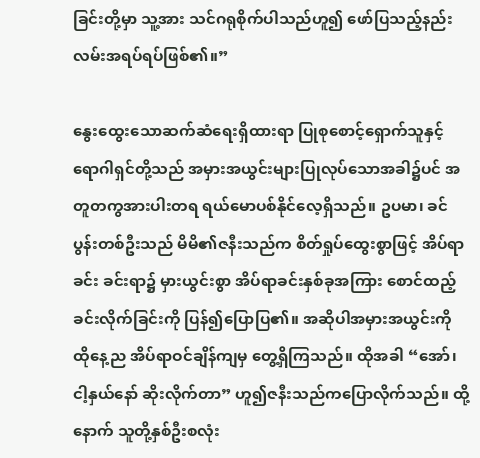ခြင်းတို့မှာ သူ့အား သင်ဂရုစိုက်ပါသည်ဟူ၍ ဖော်ပြသည့်နည်းလမ်းအရပ်ရပ်ဖြစ်၏။”

နွေးထွေးသောဆက်ဆံရေးရှိထားရာ ပြုစုစောင့်ရှောက်သူနှင့် ရောဂါရှင်တို့သည် အမှားအယွင်းများပြုလုပ်သောအခါ၌ပင် အတူတကွအားပါးတရ ရယ်မောပစ်နိုင်လေ့ရှိသည်။ ဥပမာ၊ ခင်ပွန်းတစ်ဦးသည် မိမိ၏ဇနီးသည်က စိတ်ရှုပ်ထွေးစွာဖြင့် အိပ်ရာခင်း ခင်းရာ၌ မှားယွင်းစွာ အိပ်ရာခင်းနှစ်ခုအကြား စောင်ထည့်ခင်းလိုက်ခြင်းကို ပြန်၍ပြောပြ၏။ အဆိုပါအမှားအယွင်းကို ထိုနေ့ည အိပ်ရာဝင်ချိန်ကျမှ တွေ့ရှိကြသည်။ ထိုအခါ “အော်၊ ငါ့နှယ်နော် ဆိုးလိုက်တာ” ဟူ၍ဇနီးသည်ကပြောလိုက်သည်။ ထို့နောက် သူတို့နှစ်ဦးစလုံး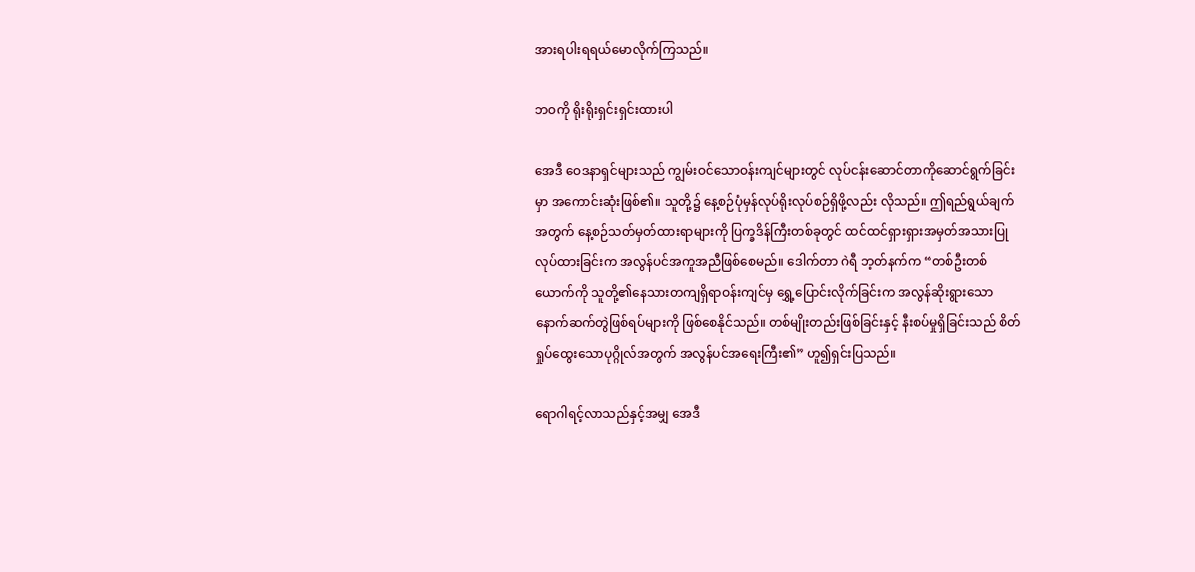အားရပါးရရယ်မောလိုက်ကြသည်။

ဘဝကို ရိုးရိုးရှင်းရှင်းထားပါ

အေဒီ ဝေဒနာရှင်များသည် ကျွမ်းဝင်သောဝန်းကျင်များတွင် လုပ်ငန်းဆောင်တာကိုဆောင်ရွက်ခြင်းမှာ အကောင်းဆုံးဖြစ်၏။ သူတို့၌ နေ့စဉ်ပုံမှန်လုပ်ရိုးလုပ်စဉ်ရှိဖို့လည်း လိုသည်။ ဤရည်ရွယ်ချက်အတွက် နေ့စဉ်သတ်မှတ်ထားရာများကို ပြက္ခဒိန်ကြီးတစ်ခုတွင် ထင်ထင်ရှားရှားအမှတ်အသားပြုလုပ်ထားခြင်းက အလွန်ပင်အကူအညီဖြစ်စေမည်။ ဒေါက်တာ ဂဲရီ ဘ့တ်နက်က “တစ်ဦးတစ်ယောက်ကို သူတို့၏နေသားတကျရှိရာဝန်းကျင်မှ ရွှေ့ပြောင်းလိုက်ခြင်းက အလွန်ဆိုးရွားသော နောက်ဆက်တွဲဖြစ်ရပ်များကို ဖြစ်စေနိုင်သည်။ တစ်မျိုးတည်းဖြစ်ခြင်းနှင့် နီးစပ်မှုရှိခြင်းသည် စိတ်ရှုပ်ထွေးသောပုဂ္ဂိုလ်အတွက် အလွန်ပင်အရေးကြီး၏” ဟူ၍ရှင်းပြသည်။

ရောဂါရင့်လာသည်နှင့်အမျှ အေဒီ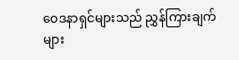ဝေဒနာရှင်များသည် ညွှန်ကြားချက်များ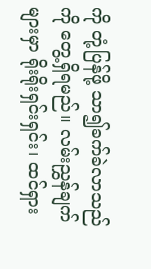ကို တုံ့ပြန်ဖို့ သာ၍ခက်ခဲလာသည်ကို တွေ့ရှိရမည်။ လမ်းညွှန်ချက်များမှာ ရိုးရိုးရှင်းရှင်း၊ ထင်ရှား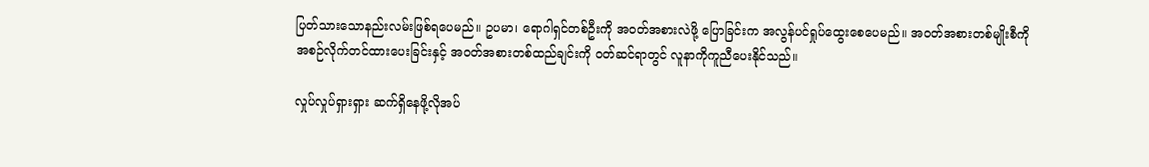ပြတ်သားသောနည်းလမ်းဖြစ်ရပေမည်။ ဥပမာ၊ ရောဂါရှင်တစ်ဦးကို အဝတ်အစားလဲဖို့ ပြောခြင်းက အလွန်ပင်ရှုပ်ထွေးစေပေမည်။ အဝတ်အစားတစ်မျိုးစီကို အစဉ်လိုက်တင်ထားပေးခြင်းနှင့် အဝတ်အစားတစ်ထည်ချင်းကို ဝတ်ဆင်ရာတွင် လူနာကိုကူညီပေးနိုင်သည်။

လှုပ်လှုပ်ရှားရှား ဆက်ရှိနေဖို့လိုအပ်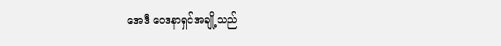အေဒီ ဝေဒနာရှင်အချို့သည်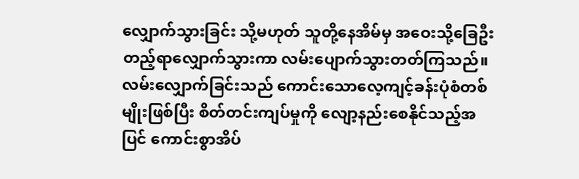လျှောက်သွားခြင်း သို့မဟုတ် သူတို့နေအိမ်မှ အဝေးသို့ခြေဦးတည့်ရာလျှောက်သွားကာ လမ်းပျောက်သွားတတ်ကြသည်။ လမ်းလျှောက်ခြင်းသည် ကောင်းသောလေ့ကျင့်ခန်းပုံစံတစ်မျိုးဖြစ်ပြီး စိတ်တင်းကျပ်မှုကို လျော့နည်းစေနိုင်သည့်အပြင် ကောင်းစွာအိပ်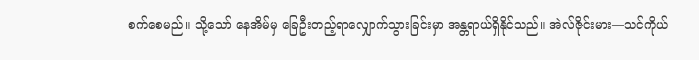စက်စေမည်။ သို့သော် နေအိမ်မှ ခြေဦးတည့်ရာလျှောက်သွားခြင်းမှာ အန္တရာယ်ရှိနိုင်သည်။ အဲလ်ဇိုင်းမား—သင်ကိုယ်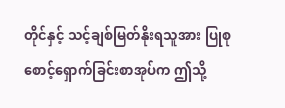တိုင်နှင့် သင့်ချစ်မြတ်နိုးရသူအား ပြုစုစောင့်ရှောက်ခြင်းစာအုပ်က ဤသို့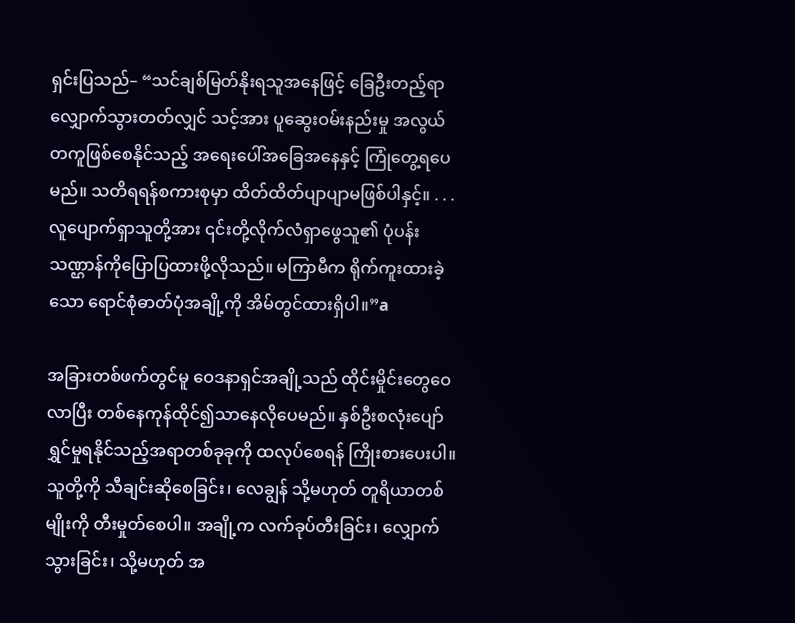ရှင်းပြသည်– “သင်ချစ်မြတ်နိုးရသူအနေဖြင့် ခြေဦးတည့်ရာလျှောက်သွားတတ်လျှင် သင့်အား ပူဆွေးဝမ်းနည်းမှု အလွယ်တကူဖြစ်စေနိုင်သည့် အရေးပေါ်အခြေအနေနှင့် ကြုံတွေ့ရပေမည်။ သတိရရန်စကားစုမှာ ထိတ်ထိတ်ပျာပျာမဖြစ်ပါနှင့်။ . . . လူပျောက်ရှာသူတို့အား ၎င်းတို့လိုက်လံရှာဖွေသူ၏ ပုံပန်းသဏ္ဌာန်ကိုပြောပြထားဖို့လိုသည်။ မကြာမီက ရိုက်ကူးထားခဲ့သော ရောင်စုံဓာတ်ပုံအချို့ကို အိမ်တွင်ထားရှိပါ။”a

အခြားတစ်ဖက်တွင်မူ ဝေဒနာရှင်အချို့သည် ထိုင်းမှိုင်းတွေဝေလာပြီး တစ်နေကုန်ထိုင်၍သာနေလိုပေမည်။ နှစ်ဦးစလုံးပျော်ရွှင်မှုရနိုင်သည့်အရာတစ်ခုခုကို ထလုပ်စေရန် ကြိုးစားပေးပါ။ သူတို့ကို သီချင်းဆိုစေခြင်း၊ လေချွန် သို့မဟုတ် တူရိယာတစ်မျိုးကို တီးမှုတ်စေပါ။ အချို့က လက်ခုပ်တီးခြင်း၊ လျှောက်သွားခြင်း၊ သို့မဟုတ် အ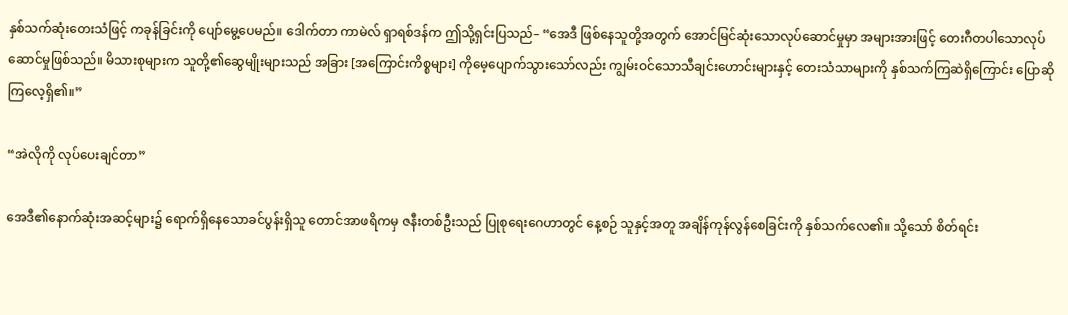နှစ်သက်ဆုံးတေးသံဖြင့် ကခုန်ခြင်းကို ပျော်မွေ့ပေမည်။ ဒေါက်တာ ကာမဲလ် ရှာရစ်ဒန်က ဤသို့ရှင်းပြသည်– “အေဒီ ဖြစ်နေသူတို့အတွက် အောင်မြင်ဆုံးသောလုပ်ဆောင်မှုမှာ အများအားဖြင့် တေးဂီတပါသောလုပ်ဆောင်မှုဖြစ်သည်။ မိသားစုများက သူတို့၏ဆွေမျိုးများသည် အခြား [အကြောင်းကိစ္စများ] ကိုမေ့ပျောက်သွားသော်လည်း ကျွမ်းဝင်သောသီချင်းဟောင်းများနှင့် တေးသံသာများကို နှစ်သက်ကြဆဲရှိကြောင်း ပြောဆိုကြလေ့ရှိ၏။”

“အဲလိုကို လုပ်ပေးချင်တာ”

အေဒီ၏နောက်ဆုံးအဆင့်များ၌ ရောက်ရှိနေသောခင်ပွန်းရှိသူ တောင်အာဖရိကမှ ဇနီးတစ်ဦးသည် ပြုစုရေးဂေဟာတွင် နေ့စဉ် သူနှင့်အတူ အချိန်ကုန်လွန်စေခြင်းကို နှစ်သက်လေ၏။ သို့သော် စိတ်ရင်း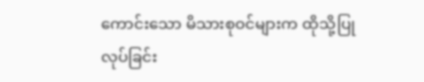ကောင်းသော မိသားစုဝင်များက ထိုသို့ပြုလုပ်ခြင်း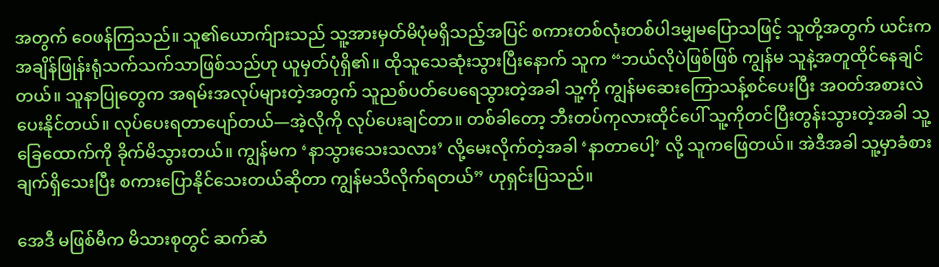အတွက် ဝေဖန်ကြသည်။ သူ၏ယောက်ျားသည် သူ့အားမှတ်မိပုံမရှိသည့်အပြင် စကားတစ်လုံးတစ်ပါဒမျှမပြောသဖြင့် သူတို့အတွက် ယင်းက အချိန်ဖြုန်းရုံသက်သက်သာဖြစ်သည်ဟု ယူမှတ်ပုံရှိ၏။ ထိုသူသေဆုံးသွားပြီးနောက် သူက “ဘယ်လိုပဲဖြစ်ဖြစ် ကျွန်မ သူနဲ့အတူထိုင်နေချင်တယ်။ သူနာပြုတွေက အရမ်းအလုပ်များတဲ့အတွက် သူညစ်ပတ်ပေရေသွားတဲ့အခါ သူ့ကို ကျွန်မဆေးကြောသန့်စင်ပေးပြီး အဝတ်အစားလဲပေးနိုင်တယ်။ လုပ်ပေးရတာပျော်တယ်—အဲ့လိုကို လုပ်ပေးချင်တာ။ တစ်ခါတော့ ဘီးတပ်ကုလားထိုင်ပေါ် သူ့ကိုတင်ပြီးတွန်းသွားတဲ့အခါ သူ့ခြေထောက်ကို ခိုက်မိသွားတယ်။ ကျွန်မက ‘နာသွားသေးသလား’ လို့မေးလိုက်တဲ့အခါ ‘နာတာပေါ့’ လို့ သူကဖြေတယ်။ အဲဒီအခါ သူ့မှာခံစားချက်ရှိသေးပြီး စကားပြောနိုင်သေးတယ်ဆိုတာ ကျွန်မသိလိုက်ရတယ်” ဟုရှင်းပြသည်။

အေဒီ မဖြစ်မီက မိသားစုတွင် ဆက်ဆံ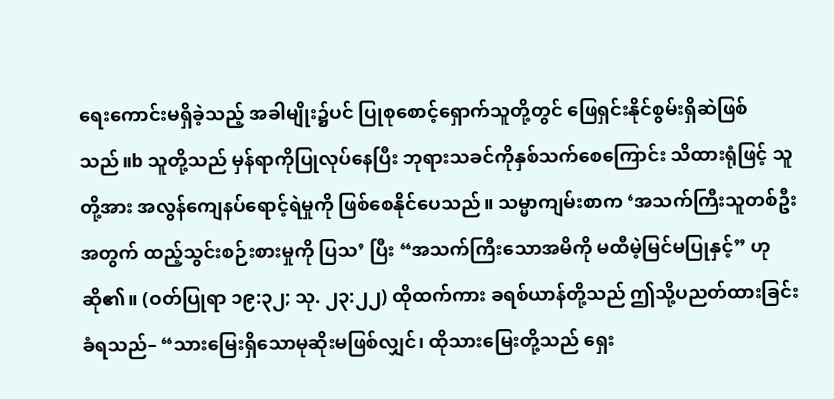ရေးကောင်းမရှိခဲ့သည့် အခါမျိုး၌ပင် ပြုစုစောင့်ရှောက်သူတို့တွင် ဖြေရှင်းနိုင်စွမ်းရှိဆဲဖြစ်သည်။b သူတို့သည် မှန်ရာကိုပြုလုပ်နေပြီး ဘုရားသခင်ကိုနှစ်သက်စေကြောင်း သိထားရုံဖြင့် သူတို့အား အလွန်ကျေနပ်ရောင့်ရဲမှုကို ဖြစ်စေနိုင်ပေသည်။ သမ္မာကျမ်းစာက ‘အသက်ကြီးသူတစ်ဦးအတွက် ထည့်သွင်းစဉ်းစားမှုကို ပြသ’ ပြီး “အသက်ကြီးသောအမိကို မထီမဲ့မြင်မပြုနှင့်” ဟုဆို၏။ (ဝတ်ပြုရာ ၁၉:၃၂; သု. ၂၃:၂၂) ထိုထက်ကား ခရစ်ယာန်တို့သည် ဤသို့ပညတ်ထားခြင်းခံရသည်– “သားမြေးရှိသောမုဆိုးမဖြစ်လျှင်၊ ထိုသားမြေးတို့သည် ရှေး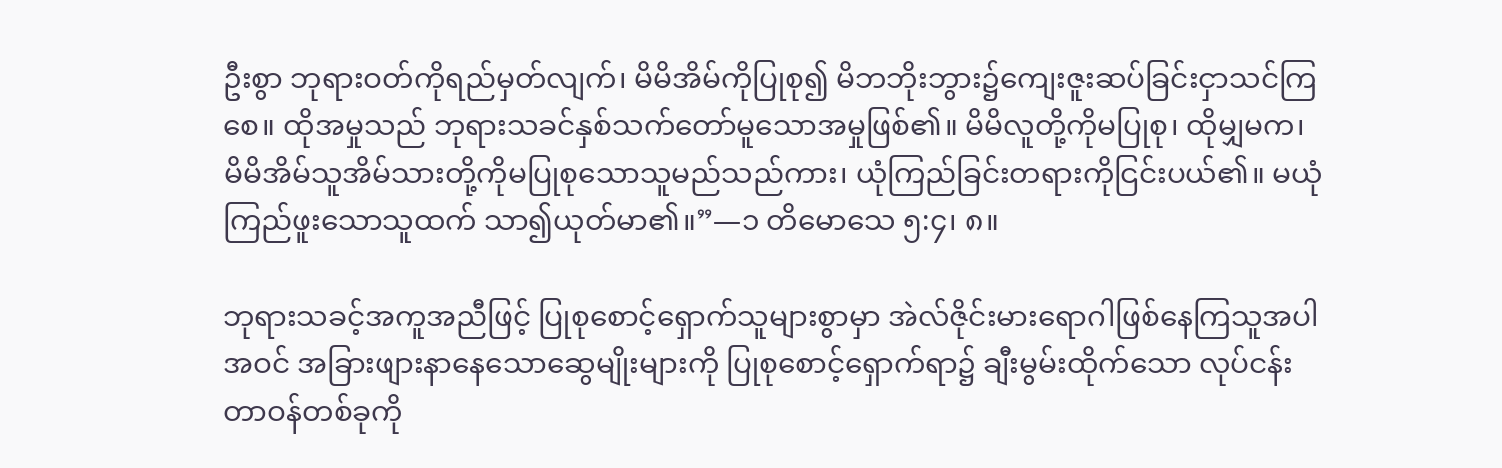ဦးစွာ ဘုရားဝတ်ကိုရည်မှတ်လျက်၊ မိမိအိမ်ကိုပြုစု၍ မိဘဘိုးဘွား၌ကျေးဇူးဆပ်ခြင်းငှာသင်ကြစေ။ ထိုအမှုသည် ဘုရားသခင်နှစ်သက်တော်မူသောအမှုဖြစ်၏။ မိမိလူတို့ကိုမပြုစု၊ ထိုမျှမက၊ မိမိအိမ်သူအိမ်သားတို့ကိုမပြုစုသောသူမည်သည်ကား၊ ယုံကြည်ခြင်းတရားကိုငြင်းပယ်၏။ မယုံကြည်ဖူးသောသူထက် သာ၍ယုတ်မာ၏။”—၁ တိမောသေ ၅:၄၊ ၈။

ဘုရားသခင့်အကူအညီဖြင့် ပြုစုစောင့်ရှောက်သူများစွာမှာ အဲလ်ဇိုင်းမားရောဂါဖြစ်နေကြသူအပါအဝင် အခြားဖျားနာနေသောဆွေမျိုးများကို ပြုစုစောင့်ရှောက်ရာ၌ ချီးမွမ်းထိုက်သော လုပ်ငန်းတာဝန်တစ်ခုကို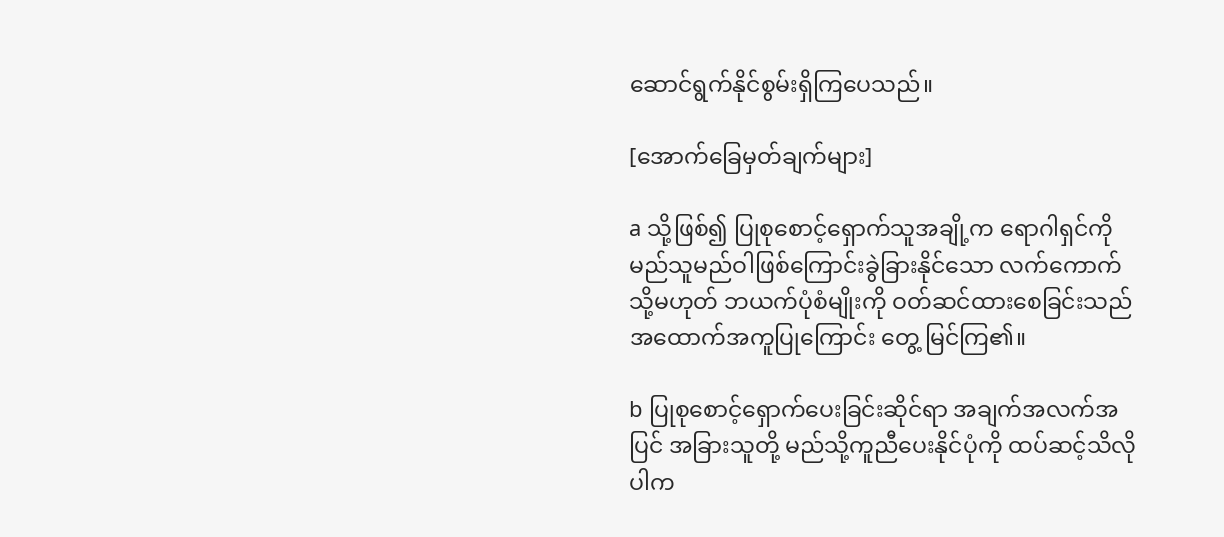ဆောင်ရွက်နိုင်စွမ်းရှိကြပေသည်။

[အောက်ခြေမှတ်ချက်များ]

a သို့ဖြစ်၍ ပြုစုစောင့်ရှောက်သူအချို့က ရောဂါရှင်ကို မည်သူမည်ဝါဖြစ်ကြောင်းခွဲခြားနိုင်သော လက်ကောက် သို့မဟုတ် ဘယက်ပုံစံမျိုးကို ဝတ်ဆင်ထားစေခြင်းသည် အထောက်အကူပြုကြောင်း တွေ့ မြင်ကြ၏။

b ပြုစုစောင့်ရှောက်ပေးခြင်းဆိုင်ရာ အချက်အလက်အပြင် အခြားသူတို့ မည်သို့ကူညီပေးနိုင်ပုံကို ထပ်ဆင့်သိလိုပါက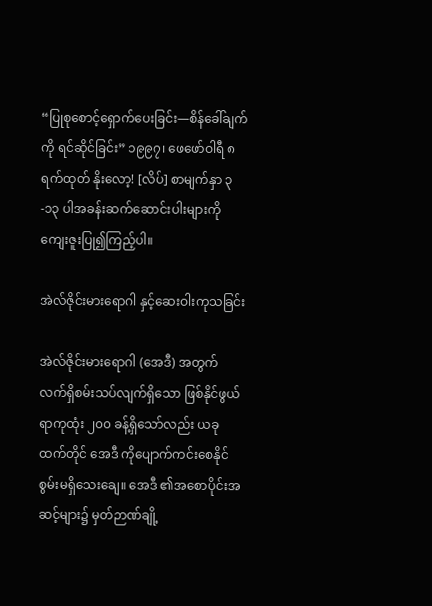“ပြုစုစောင့်ရှောက်ပေးခြင်း—စိန်ခေါ်ချက်ကို ရင်ဆိုင်ခြင်း” ၁၉၉၇၊ ဖေဖော်ဝါရီ ၈ ရက်ထုတ် နိုးလော့! [လိပ်] စာမျက်နှာ ၃-၁၃ ပါအခန်းဆက်ဆောင်းပါးများကို ကျေးဇူးပြု၍ကြည့်ပါ။

အဲလ်ဇိုင်းမားရောဂါ နှင့်ဆေးဝါးကုသခြင်း

အဲလ်ဇိုင်းမားရောဂါ (အေဒီ) အတွက် လက်ရှိစမ်းသပ်လျက်ရှိသော ဖြစ်နိုင်ဖွယ်ရာကုထုံး ၂၀၀ ခန့်ရှိသော်လည်း ယခုထက်တိုင် အေဒီ ကိုပျောက်ကင်းစေနိုင်စွမ်းမရှိသေးချေ။ အေဒီ ၏အစောပိုင်းအဆင့်များ၌ မှတ်ဉာဏ်ချို့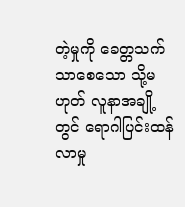တဲ့မှုကို ခေတ္တသက်သာစေသော သို့မဟုတ် လူနာအချို့တွင် ရောဂါပြင်းထန်လာမှု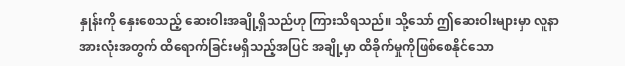နှုန်းကို နှေးစေသည့် ဆေးဝါးအချို့ရှိသည်ဟု ကြားသိရသည်။ သို့သော် ဤဆေးဝါးများမှာ လူနာအားလုံးအတွက် ထိရောက်ခြင်းမရှိသည့်အပြင် အချို့မှာ ထိခိုက်မှုကိုဖြစ်စေနိုင်သော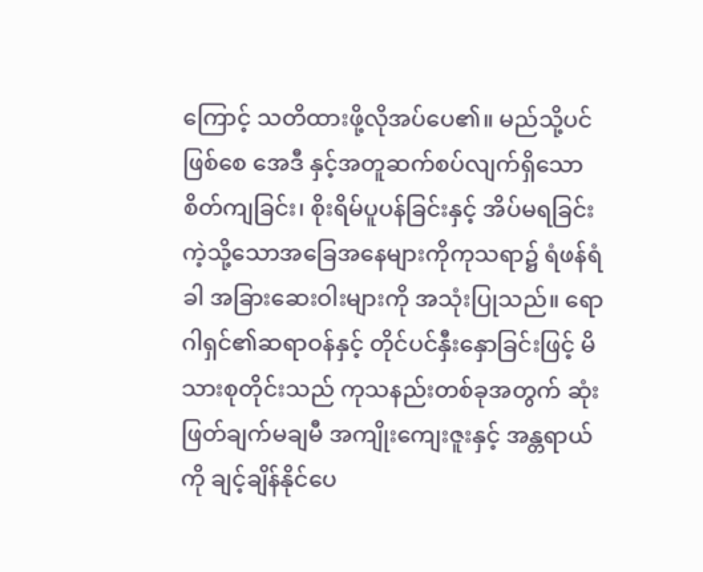ကြောင့် သတိထားဖို့လိုအပ်ပေ၏။ မည်သို့ပင်ဖြစ်စေ အေဒီ နှင့်အတူဆက်စပ်လျက်ရှိသော စိတ်ကျခြင်း၊ စိုးရိမ်ပူပန်ခြင်းနှင့် အိပ်မရခြင်းကဲ့သို့သောအခြေအနေများကိုကုသရာ၌ ရံဖန်ရံခါ အခြားဆေးဝါးများကို အသုံးပြုသည်။ ရောဂါရှင်၏ဆရာဝန်နှင့် တိုင်ပင်နှီးနှောခြင်းဖြင့် မိသားစုတိုင်းသည် ကုသနည်းတစ်ခုအတွက် ဆုံးဖြတ်ချက်မချမီ အကျိုးကျေးဇူးနှင့် အန္တရာယ်ကို ချင့်ချိန်နိုင်ပေ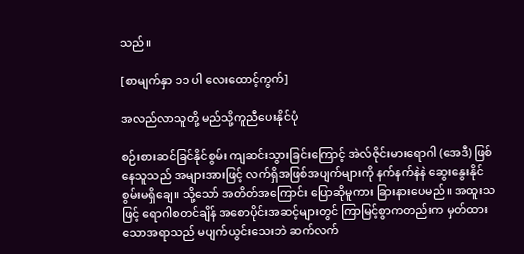သည်။

[စာမျက်နှာ ၁၁ ပါ လေးထောင့်ကွက်]

အလည်လာသူတို့ မည်သို့ကူညီပေးနိုင်ပုံ

စဉ်းစားဆင်ခြင်နိုင်စွမ်း ကျဆင်းသွားခြင်းကြောင့် အဲလ်ဇိုင်းမားရောဂါ (အေဒီ) ဖြစ်နေသူသည် အများအားဖြင့် လက်ရှိအဖြစ်အပျက်များကို နက်နက်နဲနဲ ဆွေးနွေးနိုင်စွမ်းမရှိချေ။ သို့သော် အတိတ်အကြောင်း ပြောဆိုမူကား ခြားနားပေမည်။ အထူးသဖြင့် ရောဂါစတင်ချိန် အစောပိုင်းအဆင့်များတွင် ကြာမြင့်စွာကတည်းက မှတ်ထားသောအရာသည် မပျက်ယွင်းသေးဘဲ ဆက်လက်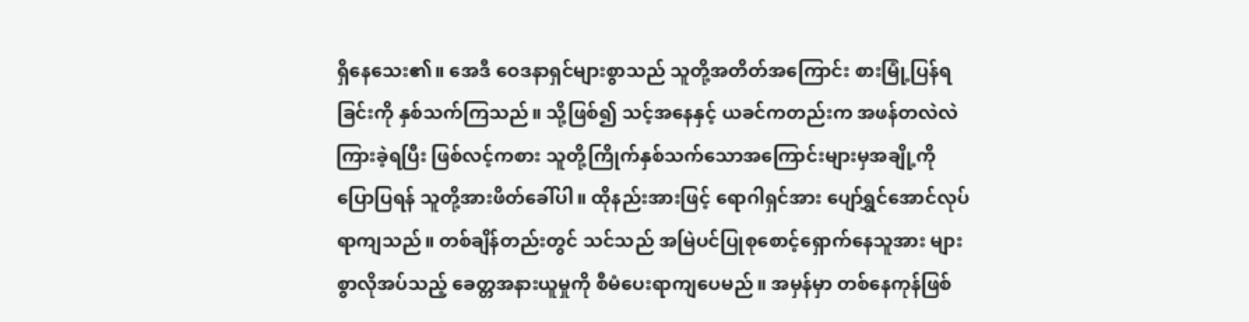ရှိနေသေး၏။ အေဒီ ဝေဒနာရှင်များစွာသည် သူတို့အတိတ်အကြောင်း စားမြုံ့ပြန်ရခြင်းကို နှစ်သက်ကြသည်။ သို့ဖြစ်၍ သင့်အနေနှင့် ယခင်ကတည်းက အဖန်တလဲလဲကြားခဲ့ရပြီး ဖြစ်လင့်ကစား သူတို့ကြိုက်နှစ်သက်သောအကြောင်းများမှအချို့ကို ပြောပြရန် သူတို့အားဖိတ်ခေါ်ပါ။ ထိုနည်းအားဖြင့် ရောဂါရှင်အား ပျော်ရွှင်အောင်လုပ်ရာကျသည်။ တစ်ချိန်တည်းတွင် သင်သည် အမြဲပင်ပြုစုစောင့်ရှောက်နေသူအား များစွာလိုအပ်သည့် ခေတ္တအနားယူမှုကို စီမံပေးရာကျပေမည်။ အမှန်မှာ တစ်နေကုန်ဖြစ်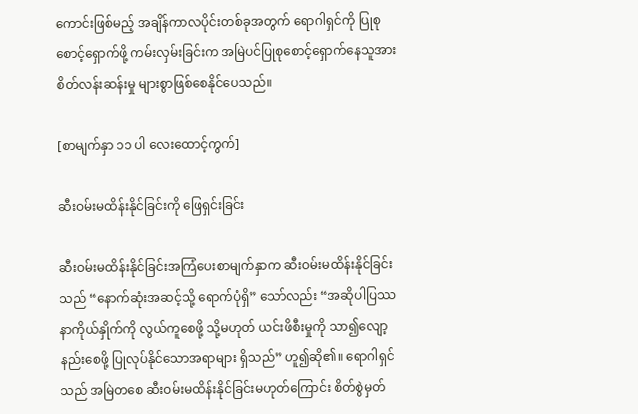ကောင်းဖြစ်မည့် အချိန်ကာလပိုင်းတစ်ခုအတွက် ရောဂါရှင်ကို ပြုစုစောင့်ရှောက်ဖို့ ကမ်းလှမ်းခြင်းက အမြဲပင်ပြုစုစောင့်ရှောက်နေသူအား စိတ်လန်းဆန်းမှု များစွာဖြစ်စေနိုင်ပေသည်။

[စာမျက်နှာ ၁၁ ပါ လေးထောင့်ကွက်]

ဆီးဝမ်းမထိန်းနိုင်ခြင်းကို ဖြေရှင်းခြင်း

ဆီးဝမ်းမထိန်းနိုင်ခြင်းအကြံပေးစာမျက်နှာက ဆီးဝမ်းမထိန်းနိုင်ခြင်းသည် “နောက်ဆုံးအဆင့်သို့ ရောက်ပုံရှိ” သော်လည်း “အဆိုပါပြဿနာကိုယ်နှိုက်ကို လွယ်ကူစေဖို့ သို့မဟုတ် ယင်းဖိစီးမှုကို သာ၍လျော့နည်းစေဖို့ ပြုလုပ်နိုင်သောအရာများ ရှိသည်” ဟူ၍ဆို၏။ ရောဂါရှင်သည် အမြဲတစေ ဆီးဝမ်းမထိန်းနိုင်ခြင်းမဟုတ်ကြောင်း စိတ်စွဲမှတ်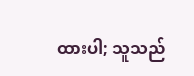ထားပါ; သူသည်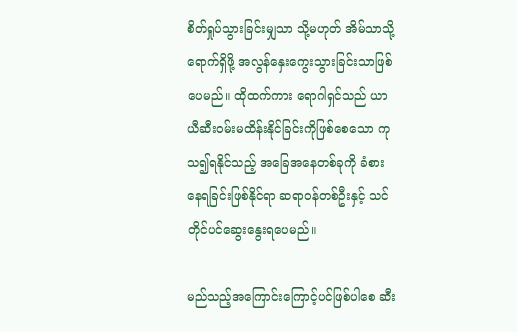စိတ်ရှုပ်သွားခြင်းမျှသာ သို့မဟုတ် အိမ်သာသို့ရောက်ရှိဖို့ အလွန်နှေးကွေးသွားခြင်းသာဖြစ်ပေမည်။ ထိုထက်ကား ရောဂါရှင်သည် ယာယီဆီးဝမ်းမထိန်းနိုင်ခြင်းကိုဖြစ်စေသော ကုသ၍ရနိုင်သည့် အခြေအနေတစ်ခုကို ခံစားနေရခြင်းဖြစ်နိုင်ရာ ဆရာဝန်တစ်ဦးနှင့် သင်တိုင်ပင်ဆွေးနွေးရပေမည်။

မည်သည့်အကြောင်းကြောင့်ပင်ဖြစ်ပါစေ ဆီး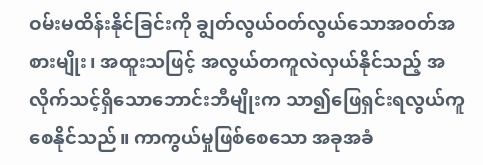ဝမ်းမထိန်းနိုင်ခြင်းကို ချွတ်လွယ်ဝတ်လွယ်သောအဝတ်အစားမျိုး၊ အထူးသဖြင့် အလွယ်တကူလဲလှယ်နိုင်သည့် အလိုက်သင့်ရှိသောဘောင်းဘီမျိုးက သာ၍ဖြေရှင်းရလွယ်ကူစေနိုင်သည်။ ကာကွယ်မှုဖြစ်စေသော အခုအခံ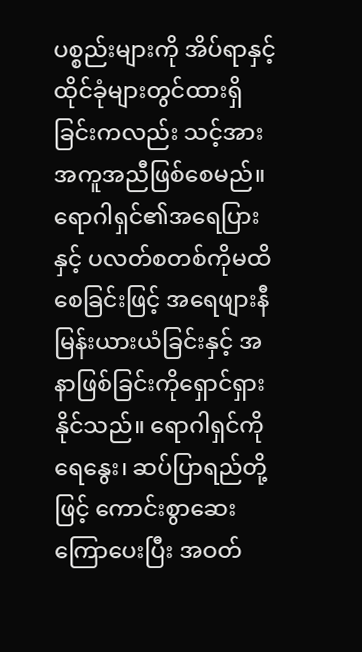ပစ္စည်းများကို အိပ်ရာနှင့် ထိုင်ခုံများတွင်ထားရှိခြင်းကလည်း သင့်အား အကူအညီဖြစ်စေမည်။ ရောဂါရှင်၏အရေပြားနှင့် ပလတ်စတစ်ကိုမထိစေခြင်းဖြင့် အရေဖျားနီမြန်းယားယံခြင်းနှင့် အနာဖြစ်ခြင်းကိုရှောင်ရှားနိုင်သည်။ ရောဂါရှင်ကို ရေနွေး၊ ဆပ်ပြာရည်တို့ဖြင့် ကောင်းစွာဆေးကြောပေးပြီး အဝတ်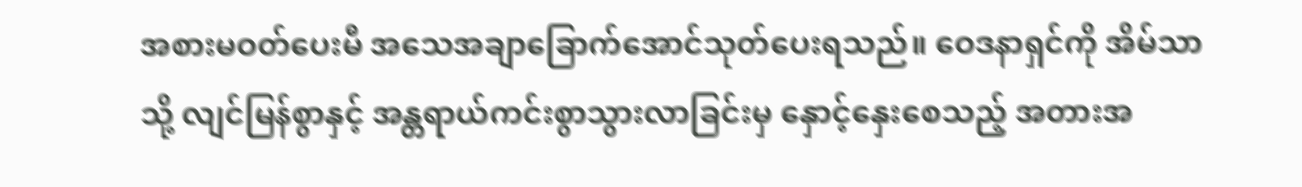အစားမဝတ်ပေးမီ အသေအချာခြောက်အောင်သုတ်ပေးရသည်။ ဝေဒနာရှင်ကို အိမ်သာသို့ လျင်မြန်စွာနှင့် အန္တရာယ်ကင်းစွာသွားလာခြင်းမှ နှောင့်နှေးစေသည့် အတားအ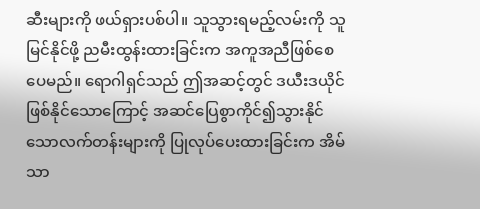ဆီးများကို ဖယ်ရှားပစ်ပါ။ သူသွားရမည့်လမ်းကို သူမြင်နိုင်ဖို့ ညမီးထွန်းထားခြင်းက အကူအညီဖြစ်စေပေမည်။ ရောဂါရှင်သည် ဤအဆင့်တွင် ဒယီးဒယိုင်ဖြစ်နိုင်သောကြောင့် အဆင်ပြေစွာကိုင်၍သွားနိုင်သောလက်တန်းများကို ပြုလုပ်ပေးထားခြင်းက အိမ်သာ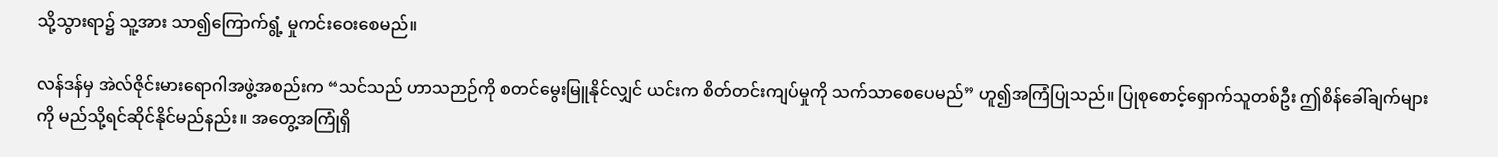သို့သွားရာ၌ သူ့အား သာ၍ကြောက်ရွံ့ မှုကင်းဝေးစေမည်။

လန်ဒန်မှ အဲလ်ဇိုင်းမားရောဂါအဖွဲ့အစည်းက “သင်သည် ဟာသဉာဉ်ကို စတင်မွေးမြူနိုင်လျှင် ယင်းက စိတ်တင်းကျပ်မှုကို သက်သာစေပေမည်” ဟူ၍အကြံပြုသည်။ ပြုစုစောင့်ရှောက်သူတစ်ဦး ဤစိန်ခေါ်ချက်များကို မည်သို့ရင်ဆိုင်နိုင်မည်နည်း။ အတွေ့အကြုံရှိ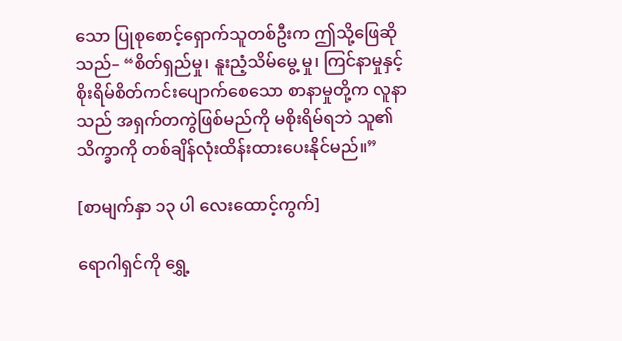သော ပြုစုစောင့်ရှောက်သူတစ်ဦးက ဤသို့ဖြေဆိုသည်– “စိတ်ရှည်မှု၊ နူးညံ့သိမ်မွေ့ မှု၊ ကြင်နာမှုနှင့် စိုးရိမ်စိတ်ကင်းပျောက်စေသော စာနာမှုတို့က လူနာသည် အရှက်တကွဲဖြစ်မည်ကို မစိုးရိမ်ရဘဲ သူ၏သိက္ခာကို တစ်ချိန်လုံးထိန်းထားပေးနိုင်မည်။”

[စာမျက်နှာ ၁၃ ပါ လေးထောင့်ကွက်]

ရောဂါရှင်ကို ရွှေ့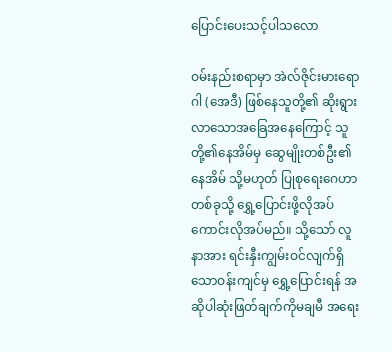ပြောင်းပေးသင့်ပါသလော

ဝမ်းနည်းစရာမှာ အဲလ်ဇိုင်းမားရောဂါ (အေဒီ) ဖြစ်နေသူတို့၏ ဆိုးရွားလာသောအခြေအနေကြောင့် သူတို့၏နေအိမ်မှ ဆွေမျိုးတစ်ဦး၏နေအိမ် သို့မဟုတ် ပြုစုရေးဂေဟာတစ်ခုသို့ ရွှေ့ပြောင်းဖို့လိုအပ်ကောင်းလိုအပ်မည်။ သို့သော် လူနာအား ရင်းနှီးကျွမ်းဝင်လျက်ရှိသောဝန်းကျင်မှ ရွှေ့ပြောင်းရန် အဆိုပါဆုံးဖြတ်ချက်ကိုမချမီ အရေး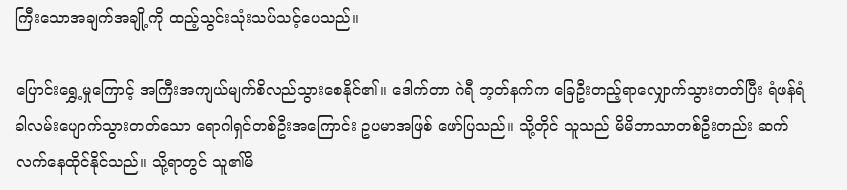ကြီးသောအချက်အချို့ကို ထည့်သွင်းသုံးသပ်သင့်ပေသည်။

ပြောင်းရွှေ့မှုကြောင့် အကြီးအကျယ်မျက်စိလည်သွားစေနိုင်၏။ ဒေါက်တာ ဂဲရီ ဘ့တ်နက်က ခြေဦးတည့်ရာလျှောက်သွားတတ်ပြီး ရံဖန်ရံခါလမ်းပျောက်သွားတတ်သော ရောဂါရှင်တစ်ဦးအကြောင်း ဥပမာအဖြစ် ဖော်ပြသည်။ သို့တိုင် သူသည် မိမိဘာသာတစ်ဦးတည်း ဆက်လက်နေထိုင်နိုင်သည်။ သို့ရာတွင် သူ၏မိ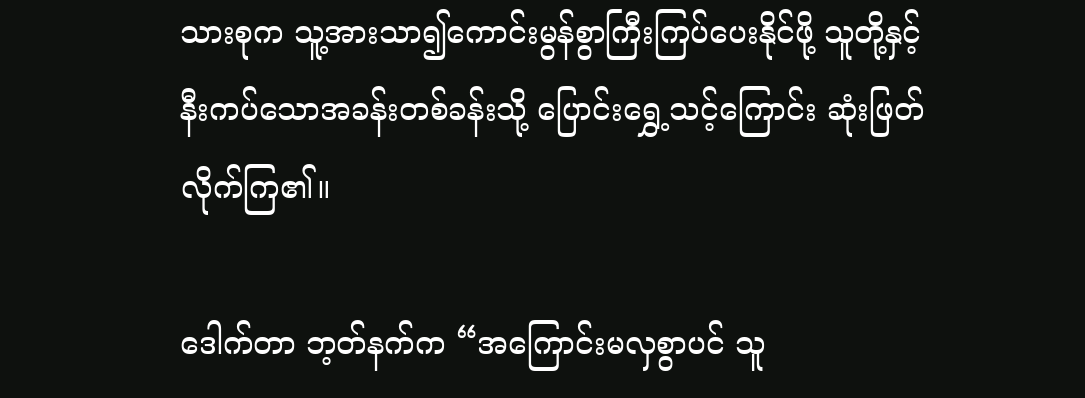သားစုက သူ့အားသာ၍ကောင်းမွန်စွာကြီးကြပ်ပေးနိုင်ဖို့ သူတို့နှင့်နီးကပ်သောအခန်းတစ်ခန်းသို့ ပြောင်းရွှေ့သင့်ကြောင်း ဆုံးဖြတ်လိုက်ကြ၏။

ဒေါက်တာ ဘ့တ်နက်က “အကြောင်းမလှစွာပင် သူ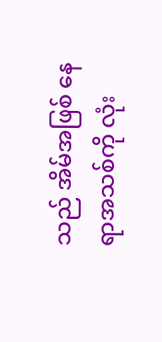သည် အိမ်အဖြစ် နေရာအသစ်ကို လုံး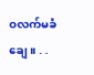ဝလက်မခံချေ။ . .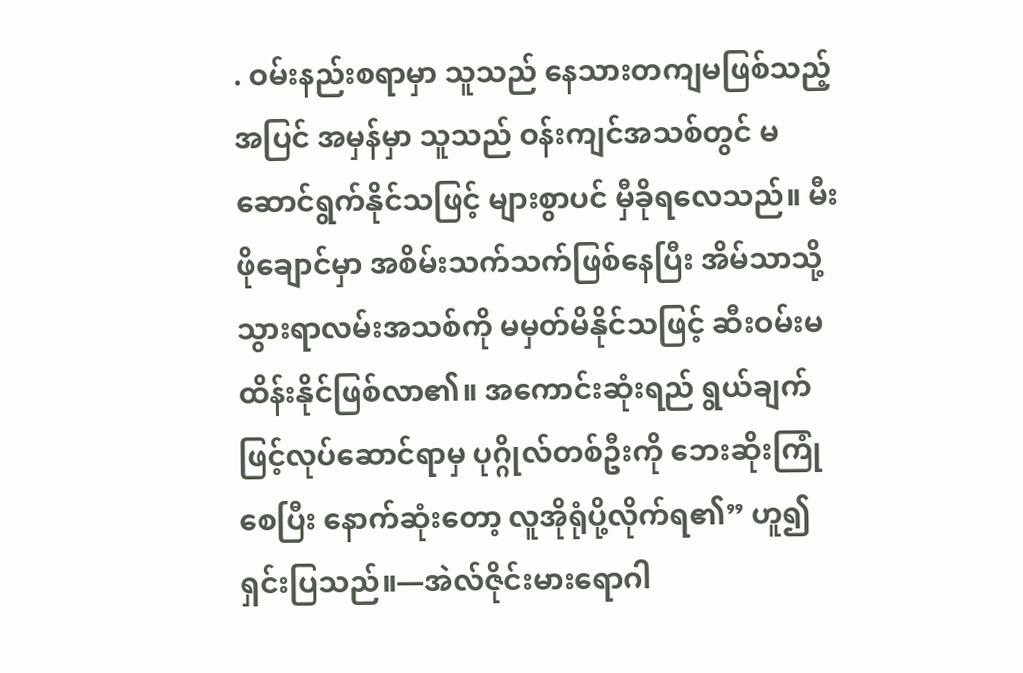. ဝမ်းနည်းစရာမှာ သူသည် နေသားတကျမဖြစ်သည့်အပြင် အမှန်မှာ သူသည် ဝန်းကျင်အသစ်တွင် မဆောင်ရွက်နိုင်သဖြင့် များစွာပင် မှီခိုရလေသည်။ မီးဖိုချောင်မှာ အစိမ်းသက်သက်ဖြစ်နေပြီး အိမ်သာသို့သွားရာလမ်းအသစ်ကို မမှတ်မိနိုင်သဖြင့် ဆီးဝမ်းမထိန်းနိုင်ဖြစ်လာ၏။ အကောင်းဆုံးရည် ရွယ်ချက်ဖြင့်လုပ်ဆောင်ရာမှ ပုဂ္ဂိုလ်တစ်ဦးကို ဘေးဆိုးကြုံစေပြီး နောက်ဆုံးတော့ လူအိုရုံပို့လိုက်ရ၏” ဟူ၍ရှင်းပြသည်။—အဲလ်ဇိုင်းမားရောဂါ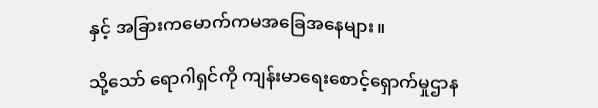နှင့် အခြားကမောက်ကမအခြေအနေများ။

သို့သော် ရောဂါရှင်ကို ကျန်းမာရေးစောင့်ရှောက်မှုဌာန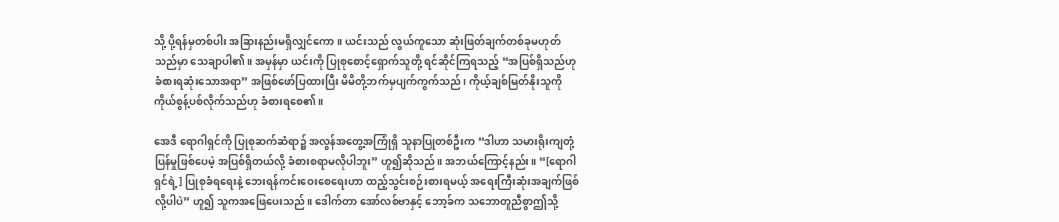သို့ ပို့ရန်မှတစ်ပါး အခြားနည်းမရှိလျှင်ကော။ ယင်းသည် လွယ်ကူသော ဆုံးဖြတ်ချက်တစ်ခုမဟုတ်သည်မှာ သေချာပါ၏။ အမှန်မှာ ယင်းကို ပြုစုစောင့်ရှောက်သူတို့ ရင်ဆိုင်ကြရသည့် “အပြစ်ရှိသည်ဟု ခံစားရဆုံးသောအရာ” အဖြစ်ဖော်ပြထားပြီး မိမိတို့ဘက်မှပျက်ကွက်သည်၊ ကိုယ့်ချစ်မြတ်နိုးသူကို ကိုယ်စွန့်ပစ်လိုက်သည်ဟု ခံစားရစေ၏။

အေဒီ ရောဂါရှင်ကို ပြုစုဆက်ဆံရာ၌ အလွန်အတွေ့အကြုံရှိ သူနာပြုတစ်ဦးက “ဒါဟာ သမားရိုးကျတုံ့ပြန်မှုဖြစ်ပေမဲ့ အပြစ်ရှိတယ်လို့ ခံစားစရာမလိုပါဘူး” ဟူ၍ဆိုသည်။ အဘယ်ကြောင့်နည်း။ “[ရောဂါရှင်ရဲ့] ပြုစုခံရရေးနဲ့ ဘေးရန်ကင်းဝေးစေရေးဟာ ထည့်သွင်းစဉ်းစားရမယ့် အရေးကြီးဆုံးအချက်ဖြစ်လို့ပါပဲ” ဟူ၍ သူကအဖြေပေးသည်။ ဒေါက်တာ အော်လစ်ဗာနှင့် ဘော့ခ်က သဘောတူညီစွာဤသို့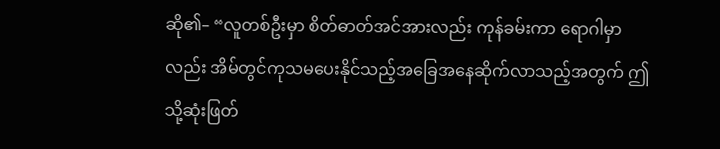ဆို၏– “လူတစ်ဦးမှာ စိတ်ဓာတ်အင်အားလည်း ကုန်ခမ်းကာ ရောဂါမှာလည်း အိမ်တွင်ကုသမပေးနိုင်သည့်အခြေအနေဆိုက်လာသည့်အတွက် ဤသို့ဆုံးဖြတ်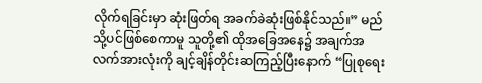လိုက်ရခြင်းမှာ ဆုံးဖြတ်ရ အခက်ခဲဆုံးဖြစ်နိုင်သည်။” မည်သို့ပင်ဖြစ်စေကာမူ သူတို့၏ ထိုအခြေအနေ၌ အချက်အလက်အားလုံးကို ချင့်ချိန်တိုင်းဆကြည့်ပြီးနောက် “ပြုစုရေး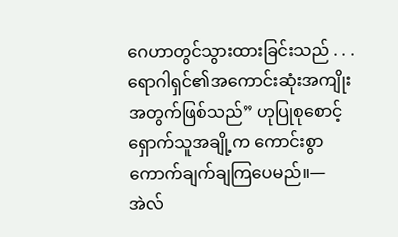ဂေဟာတွင်သွားထားခြင်းသည် . . . ရောဂါရှင်၏အကောင်းဆုံးအကျိုးအတွက်ဖြစ်သည်” ဟုပြုစုစောင့်ရှောက်သူအချို့က ကောင်းစွာကောက်ချက်ချကြပေမည်။—အဲလ်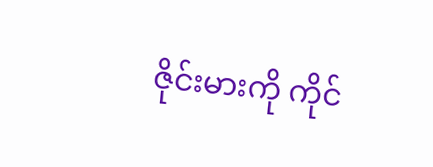ဇိုင်းမားကို ကိုင်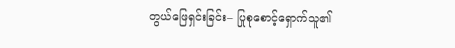တွယ်ဖြေရှင်းခြင်း– ပြုစုစောင့်ရှောက်သူ၏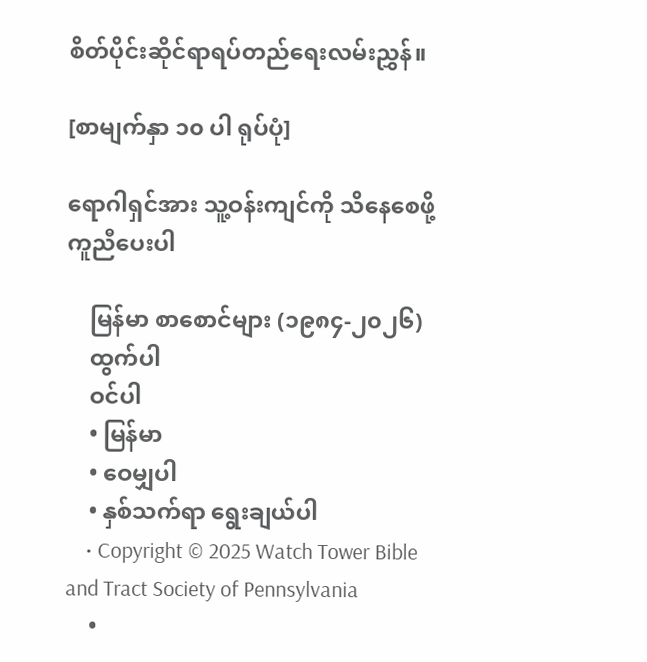စိတ်ပိုင်းဆိုင်ရာရပ်တည်ရေးလမ်းညွှန်။

[စာမျက်နှာ ၁၀ ပါ ရုပ်ပုံ]

ရောဂါရှင်အား သူ့ဝန်းကျင်ကို သိနေစေဖို့ ကူညီပေးပါ

    မြန်မာ စာစောင်များ (၁၉၈၄-၂၀၂၆)
    ထွက်ပါ
    ဝင်ပါ
    • မြန်မာ
    • ဝေမျှပါ
    • နှစ်သက်ရာ ရွေးချယ်ပါ
    • Copyright © 2025 Watch Tower Bible and Tract Society of Pennsylvania
    •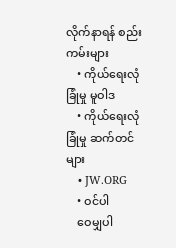လိုက်နာရန် စည်းကမ်းများ
    • ကိုယ်ရေးလုံခြုံမှု မူဝါဒ
    • ကိုယ်ရေးလုံခြုံမှု ဆက်တင်များ
    • JW.ORG
    • ဝင်ပါ
    ဝေမျှပါ